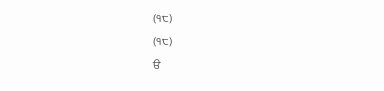(੧੮)
(੧੮)
ੳ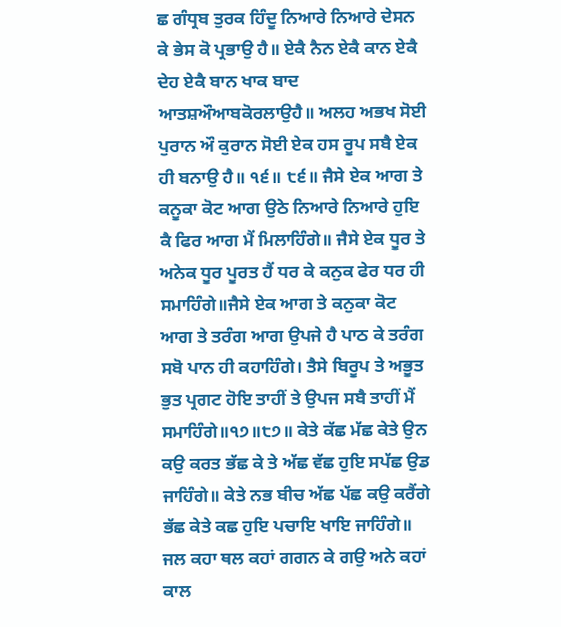ਛ ਗੰਧ੍ਰਬ ਤੁਰਕ ਹਿੰਦੂ ਨਿਆਰੇ ਨਿਆਰੇ ਦੇਸਨ ਕੇ ਭੇਸ ਕੋ ਪ੍ਰਭਾਉ ਹੈ॥ ਏਕੈ ਨੈਨ ਏਕੈ ਕਾਨ ਏਕੈ ਦੇਹ ਏਕੈ ਬਾਨ ਖਾਕ ਬਾਦ ਆਤਸ਼ਔਆਬਕੋਰਲਾਉਹੈ॥ ਅਲਹ ਅਭਖ ਸੋਈ ਪੁਰਾਨ ਔ ਕੁਰਾਨ ਸੋਈ ਏਕ ਹਸ ਰੂਪ ਸਬੈ ਏਕ ਹੀ ਬਨਾਉ ਹੈ॥ ੧੬॥ ੮੬॥ ਜੈਸੇ ਏਕ ਆਗ ਤੇ ਕਨੂਕਾ ਕੋਟ ਆਗ ਉਠੇ ਨਿਆਰੇ ਨਿਆਰੇ ਹੁਇ ਕੈ ਫਿਰ ਆਗ ਮੈਂ ਮਿਲਾਹਿੰਗੇ॥ ਜੈਸੇ ਏਕ ਧੂਰ ਤੇ ਅਨੇਕ ਧੂਰ ਪੂਰਤ ਹੈਂ ਧਰ ਕੇ ਕਨੁਕ ਫੇਰ ਧਰ ਹੀ ਸਮਾਹਿੰਗੇ॥ਜੈਸੇ ਏਕ ਆਗ ਤੇ ਕਨੁਕਾ ਕੋਟ ਆਗ ਤੇ ਤਰੰਗ ਆਗ ਉਪਜੇ ਹੈ ਪਾਠ ਕੇ ਤਰੰਗ ਸਬੋ ਪਾਨ ਹੀ ਕਹਾਹਿੰਗੇ। ਤੈਸੇ ਬਿਰੂਪ ਤੇ ਅਭੂਤ ਭੁਤ ਪ੍ਰਗਟ ਹੋਇ ਤਾਹੀਂ ਤੇ ਉਪਜ ਸਬੈ ਤਾਹੀਂ ਮੈਂ ਸਮਾਹਿੰਗੇ॥੧੭॥੮੭॥ ਕੇਤੇ ਕੱਛ ਮੱਛ ਕੇਤੇ ਉਨ ਕਉ ਕਰਤ ਭੱਛ ਕੇ ਤੇ ਅੱਛ ਵੱਛ ਹੁਇ ਸਪੱਛ ਉਡ ਜਾਹਿੰਗੇ॥ ਕੇਤੇ ਨਭ ਬੀਚ ਅੱਛ ਪੱਛ ਕਉ ਕਰੈਂਗੇ ਭੱਛ ਕੇਤੇ ਕਛ ਹੁਇ ਪਚਾਇ ਖਾਇ ਜਾਹਿੰਗੇ॥ ਜਲ ਕਹਾ ਥਲ ਕਹਾਂ ਗਗਨ ਕੇ ਗਉ ਅਨੇ ਕਹਾਂ ਕਾਲ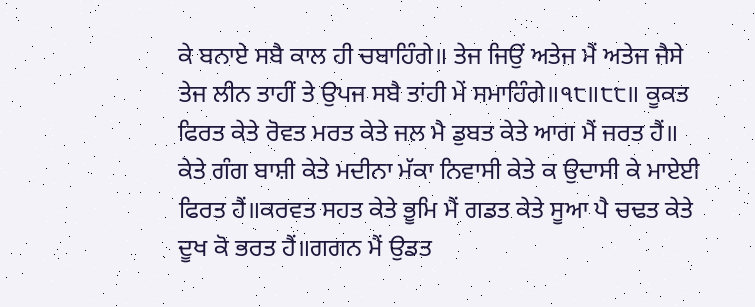ਕੇ ਬਨਾਏ ਸਬੈ ਕਾਲ ਹੀ ਚਬਾਹਿੰਗੇ॥ ਤੇਜ ਜਿਉਂ ਅਤੇਜ ਮੈਂ ਅਤੇਜ ਜੈਸੇ ਤੇਜ ਲੀਨ ਤਾਹੀਂ ਤੇ ਉਪਜ ਸਬੈ ਤਾਂਹੀ ਮੇਂ ਸਮਾਹਿੰਗੇ॥੧੮॥੮੮॥ ਕੂਕਤ ਫਿਰਤ ਕੇਤੇ ਰੋਵਤ ਮਰਤ ਕੇਤੇ ਜਲ ਮੈ ਡੁਬਤ ਕੇਤੇ ਆਗ ਮੈਂ ਜਰਤ ਹੈਂ॥ ਕੇਤੇ ਗੰਗ ਬਾਸ਼ੀ ਕੇਤੇ ਮਦੀਨਾ ਮੱਕਾ ਨਿਵਾਸੀ ਕੇਤੇ ਕ ਉਦਾਸੀ ਕੇ ਮਾਏਈ ਫਿਰਤ ਹੈਂ॥ਕਰਵਤ ਸਹਤ ਕੇਤੇ ਭੂਮਿ ਮੈਂ ਗਡਤ ਕੇਤੇ ਸੂਆ ਪੈ ਚਢਤ ਕੇਤੇ ਦੂਖ ਕੋ ਭਰਤ ਹੈਂ॥ਗਗਨ ਮੈਂ ਉਡਤ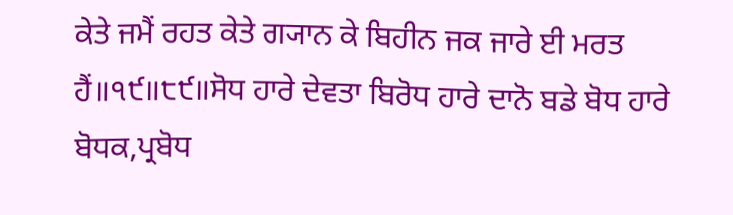ਕੇਤੇ ਜਮੈਂ ਰਹਤ ਕੇਤੇ ਗ੍ਯਾਨ ਕੇ ਬਿਹੀਨ ਜਕ ਜਾਰੇ ਈ ਮਰਤ ਹੈਂ॥੧੯॥੮੯॥ਸੋਧ ਹਾਰੇ ਦੇਵਤਾ ਬਿਰੋਧ ਹਾਰੇ ਦਾਨੋ ਬਡੇ ਬੋਧ ਹਾਰੇ ਬੋਧਕ,ਪ੍ਰਬੋਧ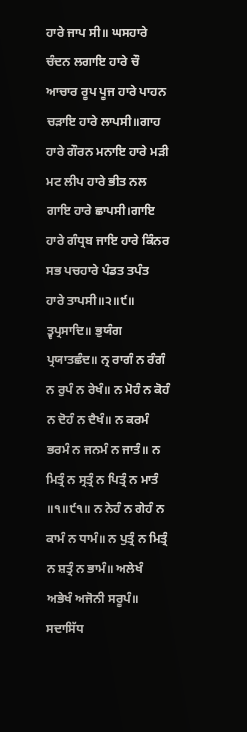ਹਾਰੇ ਜਾਪ ਸੀ॥ ਘਸਹਾਰੇ ਚੰਦਨ ਲਗਾਇ ਹਾਰੇ ਚੌ ਆਚਾਰ ਰੂਪ ਪੂਜ ਹਾਰੇ ਪਾਹਨ ਚੜਾਇ ਹਾਰੇ ਲਾਪਸੀ॥ਗਾਹ ਹਾਰੇ ਗੌਰਨ ਮਨਾਇ ਹਾਰੇ ਮੜੀ ਮਟ ਲੀਪ ਹਾਰੇ ਭੀਤ ਨਲ ਗਾਇ ਹਾਰੇ ਛਾਪਸੀ।ਗਾਇ ਹਾਰੇ ਗੰਧ੍ਰਬ ਜਾਇ ਹਾਰੇ ਕਿੰਨਰ ਸਭ ਪਚਹਾਰੇ ਪੰਡਤ ਤਪੰਤ ਹਾਰੇ ਤਾਪਸੀ॥੨॥੯॥ ਤ੍ਵਪ੍ਰਸਾਦਿ॥ ਭੁਯੰਗ ਪ੍ਰਯਾਤਛੰਦ॥ ਨ੍ਰ ਰਾਗੰ ਨ ਰੰਗੰ ਨ ਰੁਪੰ ਨ ਰੇਖੰ॥ ਨ ਮੋਹੰ ਨ ਕੋਹੰ ਨ ਦੋਹੰ ਨ ਦੈਖੰ॥ ਨ ਕਰਮੰ ਭਰਮੰ ਨ ਜਨਮੰ ਨ ਜਾਤੰ॥ ਨ ਮਿਤ੍ਰੰ ਨ ਸ੍ਰਤ੍ਰੰ ਨ ਪਿਤ੍ਰੰ ਨ ਮਾਤੰ ॥੧॥੯੧॥ ਨ ਨੇਹੰ ਨ ਗੇਹੰ ਨ ਕਾਮੰ ਨ ਧਾਮੰ॥ ਨ ਪੁਤ੍ਰੰ ਨ ਮਿਤ੍ਰੰ ਨ ਸ਼ਤ੍ਰੰ ਨ ਭਾਮੰ॥ ਅਲੇਖੰ ਅਭੇਖੰ ਅਜੋਨੀ ਸਰੂਪੰ॥ ਸਦਾਸਿੱਧ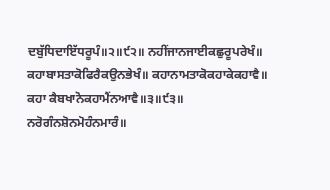ਦਬੁੱਧਿਦਾਇੱਧਰੂਪੰ॥੨॥੯੨॥ ਨਹੀਂਜਾਨਜਾਈਕਛੁਰੂਪਰੇਖੰ॥ ਕਹਾਬਾਸਤਾਕੋਫਿਰੈਕਉਨਭੇਖੰ॥ ਕਹਾਨਾਮਤਾਕੋਕਹਾਕੇਕਹਾਵੈ॥ ਕਹਾ ਕੈਬਖਾਨੋਕਹਾਮੈਂਨਆਵੈ॥੩॥੯੩॥ ਨਰੋਗੰਨਸ਼ੋਨਮੋਹੰਨਮਾਰੰ॥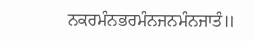ਨਕਰਮੰਨਭਰਮੰਨਜਨਮੰਨਜਾਤੰ॥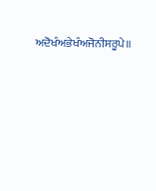ਅਦੋਖੰਅਭੇਖੰਅਜੋਨੀਸਰੂਪੇ॥